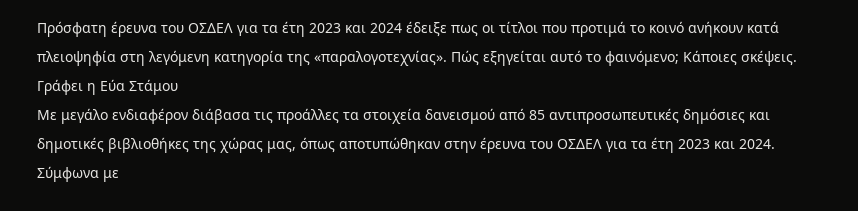Πρόσφατη έρευνα του ΟΣΔΕΛ για τα έτη 2023 και 2024 έδειξε πως οι τίτλοι που προτιμά το κοινό ανήκουν κατά πλειοψηφία στη λεγόμενη κατηγορία της «παραλογοτεχνίας». Πώς εξηγείται αυτό το φαινόμενο; Κάποιες σκέψεις.
Γράφει η Εύα Στάμου
Με μεγάλο ενδιαφέρον διάβασα τις προάλλες τα στοιχεία δανεισμού από 85 αντιπροσωπευτικές δημόσιες και δημοτικές βιβλιοθήκες της χώρας μας, όπως αποτυπώθηκαν στην έρευνα του ΟΣΔΕΛ για τα έτη 2023 και 2024. Σύμφωνα με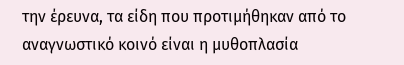την έρευνα, τα είδη που προτιμήθηκαν από το αναγνωστικό κοινό είναι η μυθοπλασία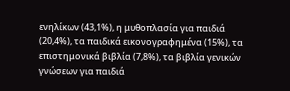ενηλίκων (43,1%), η μυθοπλασία για παιδιά (20,4%), τα παιδικά εικονογραφημένα (15%), τα επιστημονικά βιβλία (7,8%), τα βιβλία γενικών γνώσεων για παιδιά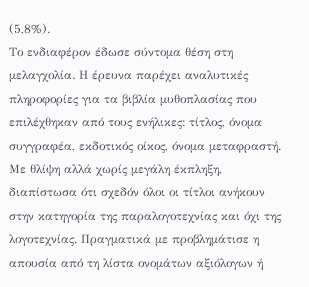(5,8%).
Το ενδιαφέρον έδωσε σύντομα θέση στη μελαγχολία. Η έρευνα παρέχει αναλυτικές πληροφορίες για τα βιβλία μυθοπλασίας που επιλέχθηκαν από τους ενήλικες: τίτλος, όνομα συγγραφέα, εκδοτικός οίκος, όνομα μεταφραστή. Με θλίψη αλλά χωρίς μεγάλη έκπληξη, διαπίστωσα ότι σχεδόν όλοι οι τίτλοι ανήκουν στην κατηγορία της παραλογοτεχνίας και όχι της λογοτεχνίας. Πραγματικά με προβλημάτισε η απουσία από τη λίστα ονομάτων αξιόλογων ή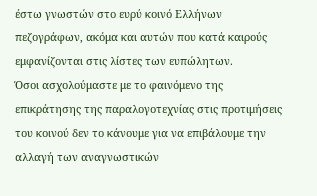έστω γνωστών στο ευρύ κοινό Ελλήνων πεζογράφων, ακόμα και αυτών που κατά καιρούς εμφανίζονται στις λίστες των ευπώλητων.
Όσοι ασχολούμαστε με το φαινόμενο της επικράτησης της παραλογοτεχνίας στις προτιμήσεις του κοινού δεν το κάνουμε για να επιβάλουμε την αλλαγή των αναγνωστικών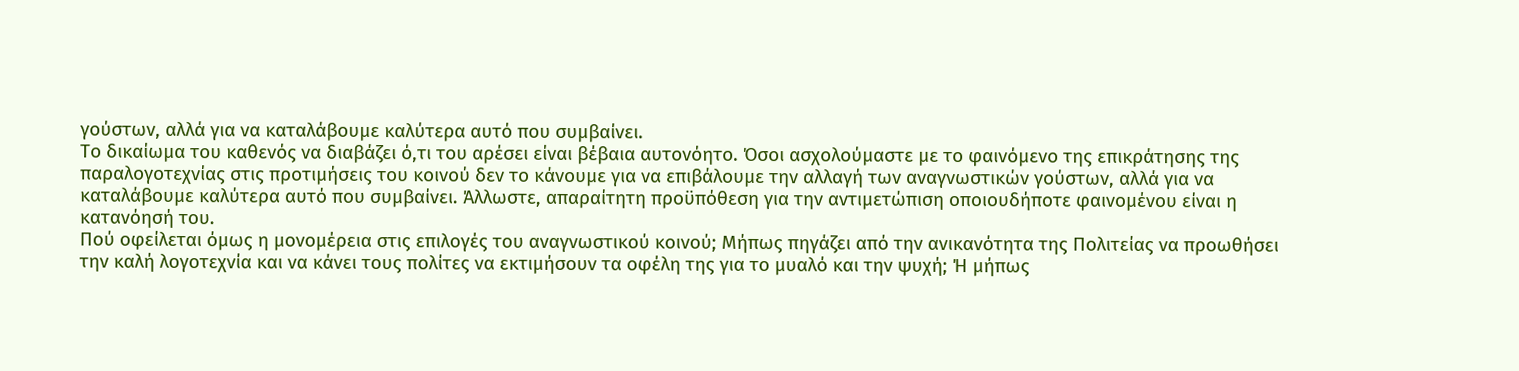γούστων, αλλά για να καταλάβουμε καλύτερα αυτό που συμβαίνει.
Το δικαίωμα του καθενός να διαβάζει ό,τι του αρέσει είναι βέβαια αυτονόητο. Όσοι ασχολούμαστε με το φαινόμενο της επικράτησης της παραλογοτεχνίας στις προτιμήσεις του κοινού δεν το κάνουμε για να επιβάλουμε την αλλαγή των αναγνωστικών γούστων, αλλά για να καταλάβουμε καλύτερα αυτό που συμβαίνει. Άλλωστε, απαραίτητη προϋπόθεση για την αντιμετώπιση οποιουδήποτε φαινομένου είναι η κατανόησή του.
Πού οφείλεται όμως η μονομέρεια στις επιλογές του αναγνωστικού κοινού; Μήπως πηγάζει από την ανικανότητα της Πολιτείας να προωθήσει την καλή λογοτεχνία και να κάνει τους πολίτες να εκτιμήσουν τα οφέλη της για το μυαλό και την ψυχή; Ή μήπως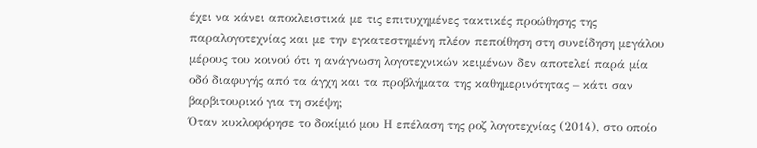έχει να κάνει αποκλειστικά με τις επιτυχημένες τακτικές προώθησης της παραλογοτεχνίας και με την εγκατεστημένη πλέον πεποίθηση στη συνείδηση μεγάλου μέρους του κοινού ότι η ανάγνωση λογοτεχνικών κειμένων δεν αποτελεί παρά μία οδό διαφυγής από τα άγχη και τα προβλήματα της καθημερινότητας – κάτι σαν βαρβιτουρικό για τη σκέψη;
Όταν κυκλοφόρησε το δοκίμιό μου Η επέλαση της ροζ λογοτεχνίας (2014), στο οποίο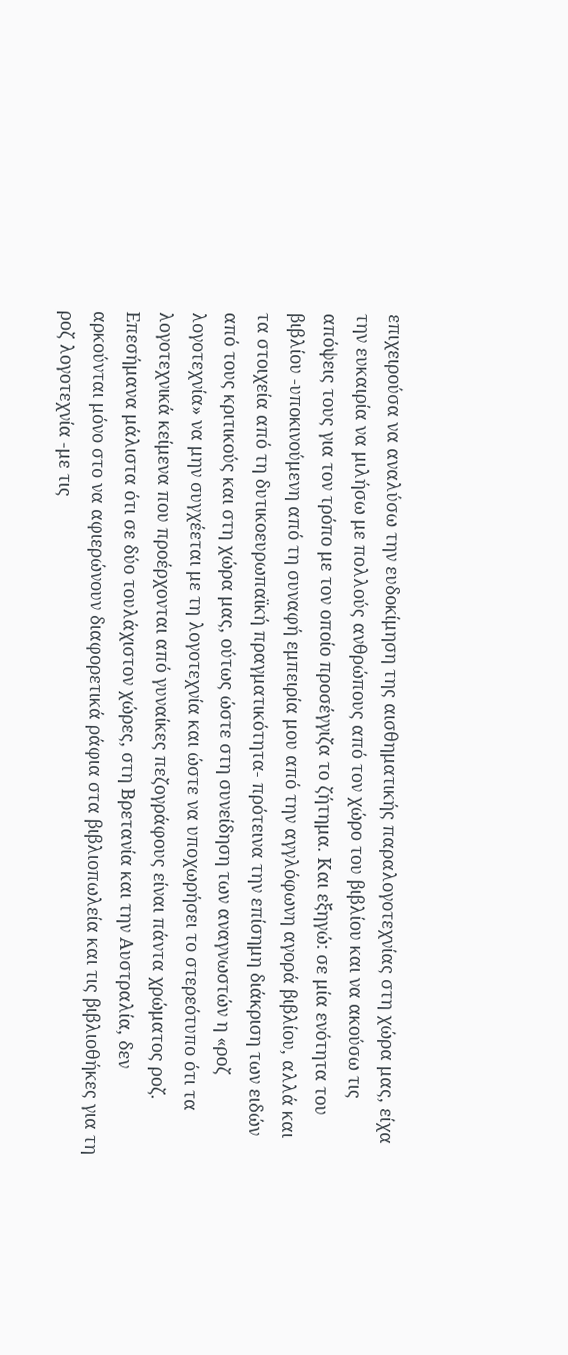επιχειρούσα να αναλύσω την ευδοκίμηση της αισθηματικής παραλογοτεχνίας στη χώρα μας, είχα την ευκαιρία να μιλήσω με πολλούς ανθρώπους από τον χώρο του βιβλίου και να ακούσω τις απόψεις τους για τον τρόπο με τον οποίο προσέγγιζα το ζήτημα. Και εξηγώ: σε μία ενότητα του βιβλίου -υποκινούμενη από τη συναφή εμπειρία μου από την αγγλόφωνη αγορά βιβλίου, αλλά και τα στοιχεία από τη δυτικοευρωπαϊκή πραγματικότητα- πρότεινα την επίσημη διάκριση των ειδών από τους κριτικούς και στη χώρα μας, ούτως ώστε στη συνείδηση των αναγνωστών η «ροζ λογοτεχνία» να μην συγχέεται με τη λογοτεχνία και ώστε να υποχωρήσει το στερεότυπο ότι τα λογοτεχνικά κείμενα που προέρχονται από γυναίκες πεζογράφους είναι πάντα χρώματος ροζ.
Επεσήμανα μάλιστα ότι σε δύο τουλάχιστον χώρες, στη Βρετανία και την Αυστραλία, δεν αρκούνται μόνο στο να αφιερώνουν διαφορετικά ράφια στα βιβλιοπωλεία και τις βιβλιοθήκες για τη ροζ λογοτεχνία -με τις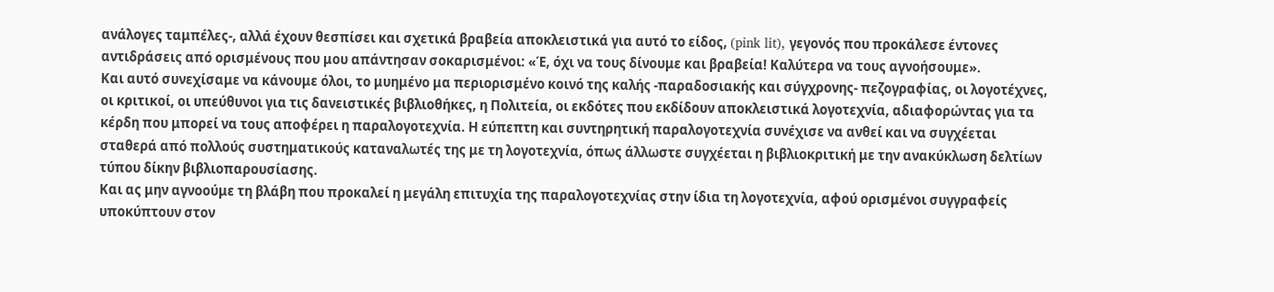ανάλογες ταμπέλες-, αλλά έχουν θεσπίσει και σχετικά βραβεία αποκλειστικά για αυτό το είδος, (pink lit), γεγονός που προκάλεσε έντονες αντιδράσεις από ορισμένους που μου απάντησαν σοκαρισμένοι: «Έ, όχι να τους δίνουμε και βραβεία! Καλύτερα να τους αγνοήσουμε».
Και αυτό συνεχίσαμε να κάνουμε όλοι, το μυημένο μα περιορισμένο κοινό της καλής -παραδοσιακής και σύγχρονης- πεζογραφίας, οι λογοτέχνες, οι κριτικοί, οι υπεύθυνοι για τις δανειστικές βιβλιοθήκες, η Πολιτεία, οι εκδότες που εκδίδουν αποκλειστικά λογοτεχνία, αδιαφορώντας για τα κέρδη που μπορεί να τους αποφέρει η παραλογοτεχνία. Η εύπεπτη και συντηρητική παραλογοτεχνία συνέχισε να ανθεί και να συγχέεται σταθερά από πολλούς συστηματικούς καταναλωτές της με τη λογοτεχνία, όπως άλλωστε συγχέεται η βιβλιοκριτική με την ανακύκλωση δελτίων τύπου δίκην βιβλιοπαρουσίασης.
Και ας μην αγνοούμε τη βλάβη που προκαλεί η μεγάλη επιτυχία της παραλογοτεχνίας στην ίδια τη λογοτεχνία, αφού ορισμένοι συγγραφείς υποκύπτουν στον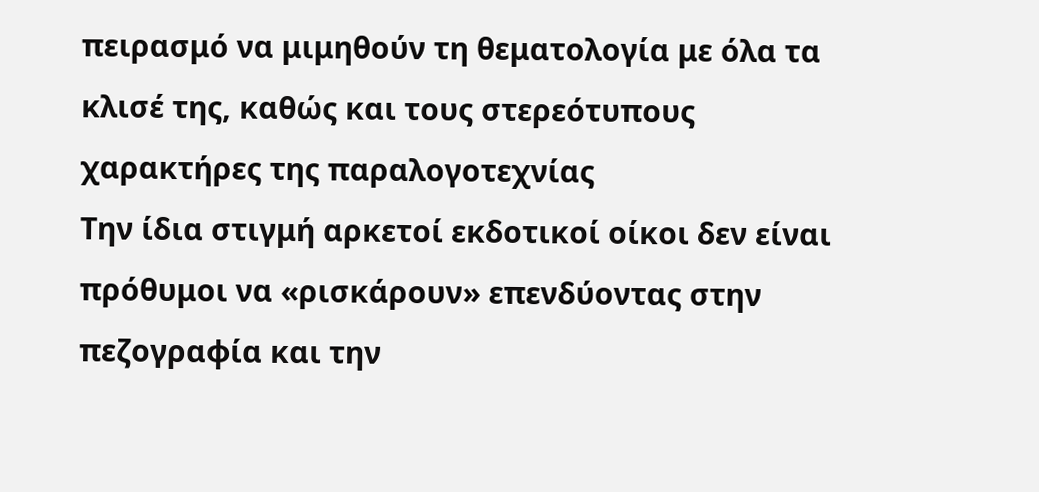πειρασμό να μιμηθούν τη θεματολογία με όλα τα κλισέ της, καθώς και τους στερεότυπους χαρακτήρες της παραλογοτεχνίας
Την ίδια στιγμή αρκετοί εκδοτικοί οίκοι δεν είναι πρόθυμοι να «ρισκάρουν» επενδύοντας στην πεζογραφία και την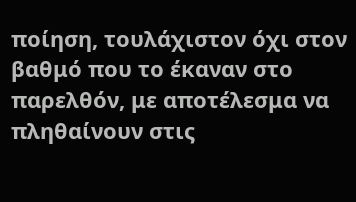ποίηση, τουλάχιστον όχι στον βαθμό που το έκαναν στο παρελθόν, με αποτέλεσμα να πληθαίνουν στις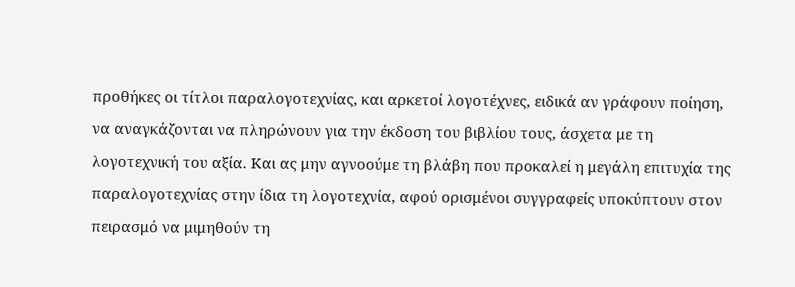προθήκες οι τίτλοι παραλογοτεχνίας, και αρκετοί λογοτέχνες, ειδικά αν γράφουν ποίηση, να αναγκάζονται να πληρώνουν για την έκδοση του βιβλίου τους, άσχετα με τη λογοτεχνική του αξία. Και ας μην αγνοούμε τη βλάβη που προκαλεί η μεγάλη επιτυχία της παραλογοτεχνίας στην ίδια τη λογοτεχνία, αφού ορισμένοι συγγραφείς υποκύπτουν στον πειρασμό να μιμηθούν τη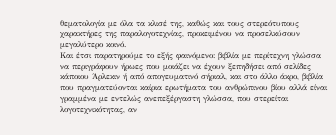θεματολογία με όλα τα κλισέ της, καθώς και τους στερεότυπους χαρακτήρες της παραλογοτεχνίας, προκειμένου να προσελκύσουν μεγαλύτερο κοινό.
Και έτσι παρατηρούμε το εξής φαινόμενο: βιβλία με περίτεχνη γλώσσα να περιγράφουν ήρωες που μοιάζει να έχουν ξεπηδήσει από σελίδες κάποιου Άρλεκιν ή από απογευματινό σήριαλ, και στο άλλο άκρο, βιβλία που πραγματεύονται καίρια ερωτήματα του ανθρώπινου βίου αλλά είναι γραμμένα με εντελώς ανεπεξέργαστη γλώσσα, που στερείται λογοτεχνικότητας, αν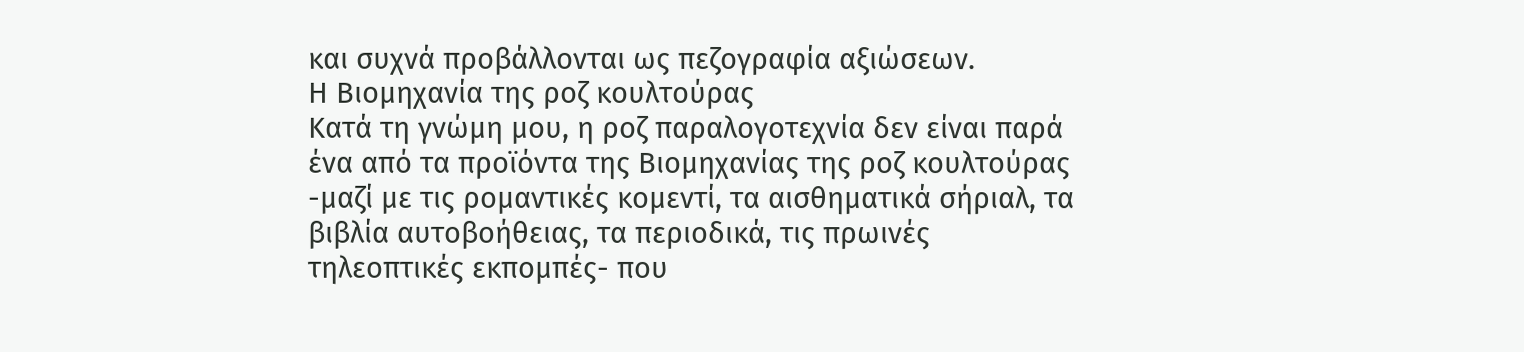και συχνά προβάλλονται ως πεζογραφία αξιώσεων.
Η Βιομηχανία της ροζ κουλτούρας
Κατά τη γνώμη μου, η ροζ παραλογοτεχνία δεν είναι παρά ένα από τα προϊόντα της Βιομηχανίας της ροζ κουλτούρας -μαζί με τις ρομαντικές κομεντί, τα αισθηματικά σήριαλ, τα βιβλία αυτοβοήθειας, τα περιοδικά, τις πρωινές τηλεοπτικές εκπομπές- που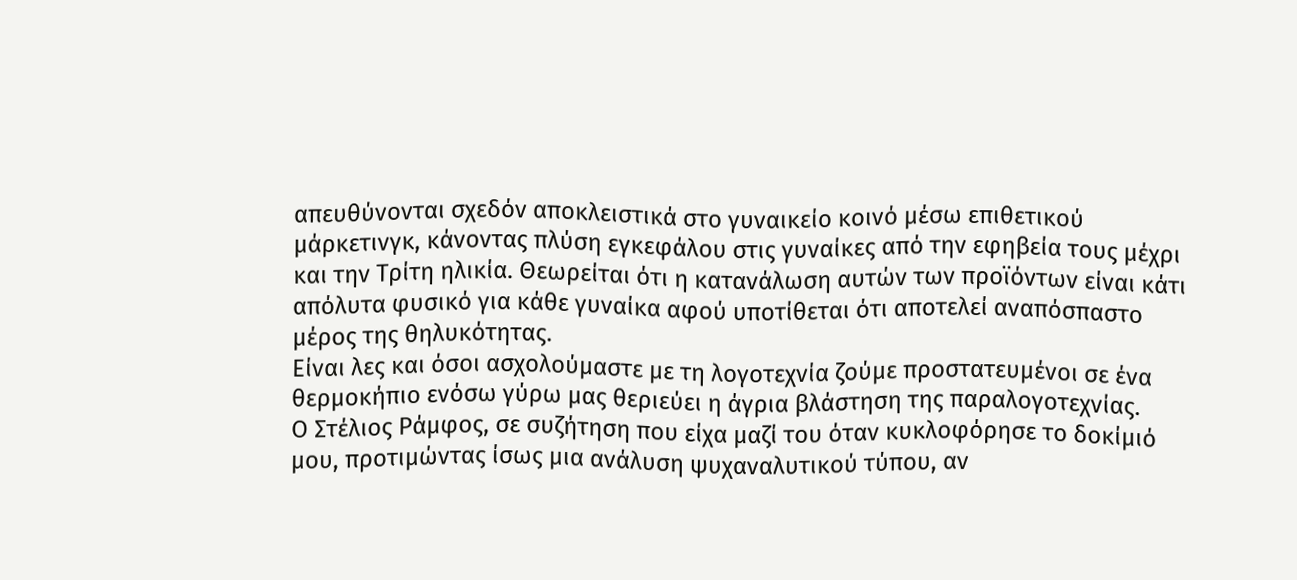απευθύνονται σχεδόν αποκλειστικά στο γυναικείο κοινό μέσω επιθετικού μάρκετινγκ, κάνοντας πλύση εγκεφάλου στις γυναίκες από την εφηβεία τους μέχρι και την Τρίτη ηλικία. Θεωρείται ότι η κατανάλωση αυτών των προϊόντων είναι κάτι απόλυτα φυσικό για κάθε γυναίκα αφού υποτίθεται ότι αποτελεί αναπόσπαστο μέρος της θηλυκότητας.
Είναι λες και όσοι ασχολούμαστε με τη λογοτεχνία ζούμε προστατευμένοι σε ένα θερμοκήπιο ενόσω γύρω μας θεριεύει η άγρια βλάστηση της παραλογοτεχνίας.
Ο Στέλιος Ράμφος, σε συζήτηση που είχα μαζί του όταν κυκλοφόρησε το δοκίμιό μου, προτιμώντας ίσως μια ανάλυση ψυχαναλυτικού τύπου, αν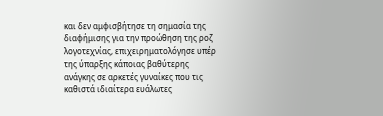και δεν αμφισβήτησε τη σημασία της διαφήμισης για την προώθηση της ροζ λογοτεχνίας, επιχειρηματολόγησε υπέρ της ύπαρξης κάποιας βαθύτερης ανάγκης σε αρκετές γυναίκες που τις καθιστά ιδιαίτερα ευάλωτες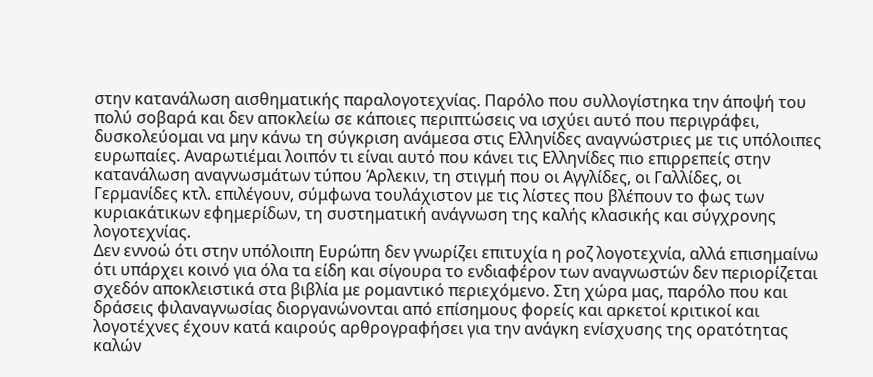στην κατανάλωση αισθηματικής παραλογοτεχνίας. Παρόλο που συλλογίστηκα την άποψή του πολύ σοβαρά και δεν αποκλείω σε κάποιες περιπτώσεις να ισχύει αυτό που περιγράφει, δυσκολεύομαι να μην κάνω τη σύγκριση ανάμεσα στις Ελληνίδες αναγνώστριες με τις υπόλοιπες ευρωπαίες. Αναρωτιέμαι λοιπόν τι είναι αυτό που κάνει τις Ελληνίδες πιο επιρρεπείς στην κατανάλωση αναγνωσμάτων τύπου Άρλεκιν, τη στιγμή που οι Αγγλίδες, οι Γαλλίδες, οι Γερμανίδες κτλ. επιλέγουν, σύμφωνα τουλάχιστον με τις λίστες που βλέπουν το φως των κυριακάτικων εφημερίδων, τη συστηματική ανάγνωση της καλής κλασικής και σύγχρονης λογοτεχνίας.
Δεν εννοώ ότι στην υπόλοιπη Ευρώπη δεν γνωρίζει επιτυχία η ροζ λογοτεχνία, αλλά επισημαίνω ότι υπάρχει κοινό για όλα τα είδη και σίγουρα το ενδιαφέρον των αναγνωστών δεν περιορίζεται σχεδόν αποκλειστικά στα βιβλία με ρομαντικό περιεχόμενο. Στη χώρα μας, παρόλο που και δράσεις φιλαναγνωσίας διοργανώνονται από επίσημους φορείς και αρκετοί κριτικοί και λογοτέχνες έχουν κατά καιρούς αρθρογραφήσει για την ανάγκη ενίσχυσης της ορατότητας καλών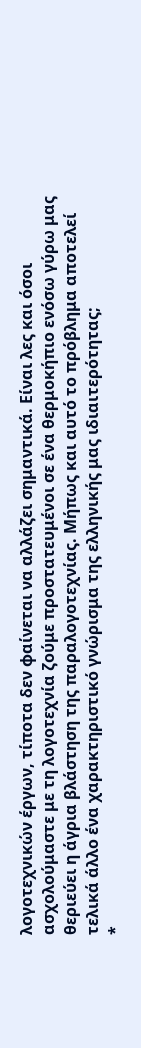λογοτεχνικών έργων, τίποτα δεν φαίνεται να αλλάζει σημαντικά. Είναι λες και όσοι ασχολούμαστε με τη λογοτεχνία ζούμε προστατευμένοι σε ένα θερμοκήπιο ενόσω γύρω μας θεριεύει η άγρια βλάστηση της παραλογοτεχνίας. Μήπως και αυτό το πρόβλημα αποτελεί τελικά άλλο ένα χαρακτηριστικό γνώρισμα της ελληνικής μας ιδιαιτερότητας;
*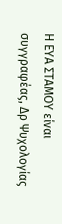Η ΕΥΑ ΣΤΑΜΟΥ είναι συγγραφέας, Δρ Ψυχολογίας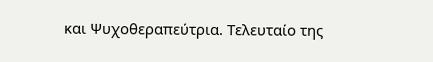και Ψυχοθεραπεύτρια. Τελευταίο της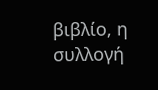βιβλίο, η συλλογή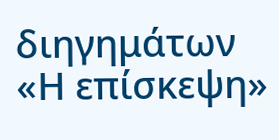διηγημάτων «Η επίσκεψη»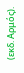(εκδ. Αρμός).